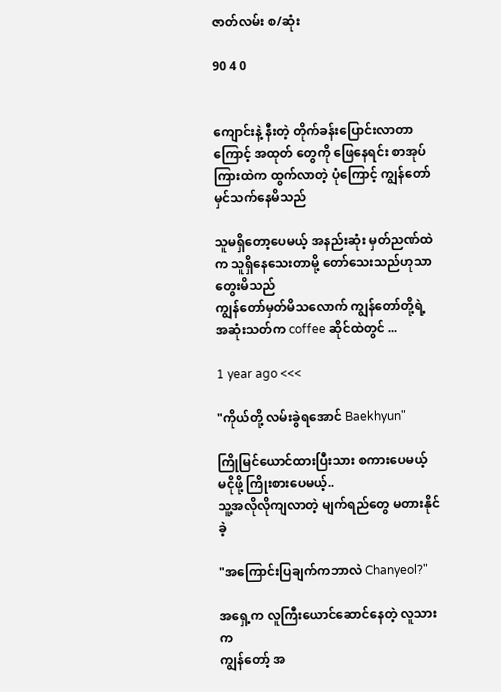ဇာတ်လမ်း စ/ဆုံး

90 4 0


ကျောင်းနဲ့ နီးတဲ့ တိုက်ခန်းပြောင်းလာတာကြောင့် အထုတ် တွေကို ဖြေနေရင်း စာအုပ်ကြားထဲက ထွက်လာတဲ့ ပုံကြောင့် ကျွန်တော် မှင်သက်နေမိသည်

သူမရှိတော့ပေမယ့် အနည်းဆုံး မှတ်ညဏ်ထဲက သူရှိနေသေးတာမို့ တော်သေးသည်ဟုသာ တွေးမိသည်
ကျွန်တော်မှတ်မိသလောက် ကျွန်တော်တို့ရဲ့ အဆုံးသတ်က coffee ဆိုင်ထဲတွင် ...

1 year ago <<<

"ကိုယ်တို့ လမ်းခွဲရအောင် Baekhyun"

ကြိုမြင်ယောင်ထားပြီးသား စကားပေမယ့်
မငိုဖို့ ကြိုးစားပေမယ့်..
သူ့အလိုလိုကျလာတဲ့ မျက်ရည်တွေ မတားနိုင်ခဲ့

"အကြောင်းပြချက်ကဘာလဲ Chanyeol?"

အရှေ့က လူကြီးယောင်ဆောင်နေတဲ့ လူသားက
ကျွန်တော့် အ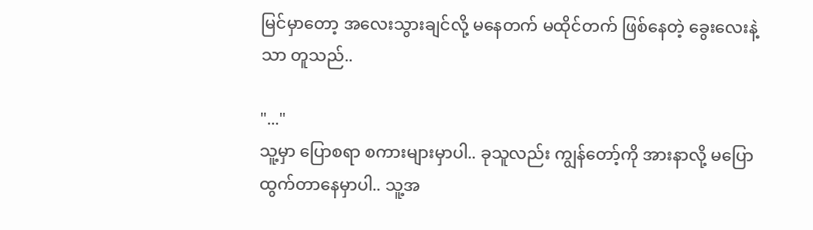မြင်မှာတော့ အလေးသွားချင်လို့ မနေတက် မထိုင်တက် ဖြစ်နေတဲ့ ခွေးလေးနဲ့သာ တူသည်..

"..."
သူ့မှာ ပြောစရာ စကားများမှာပါ.. ခုသူလည်း ကျွန်တော့်ကို အားနာလို့ မပြောထွက်တာနေမှာပါ.. သူ့အ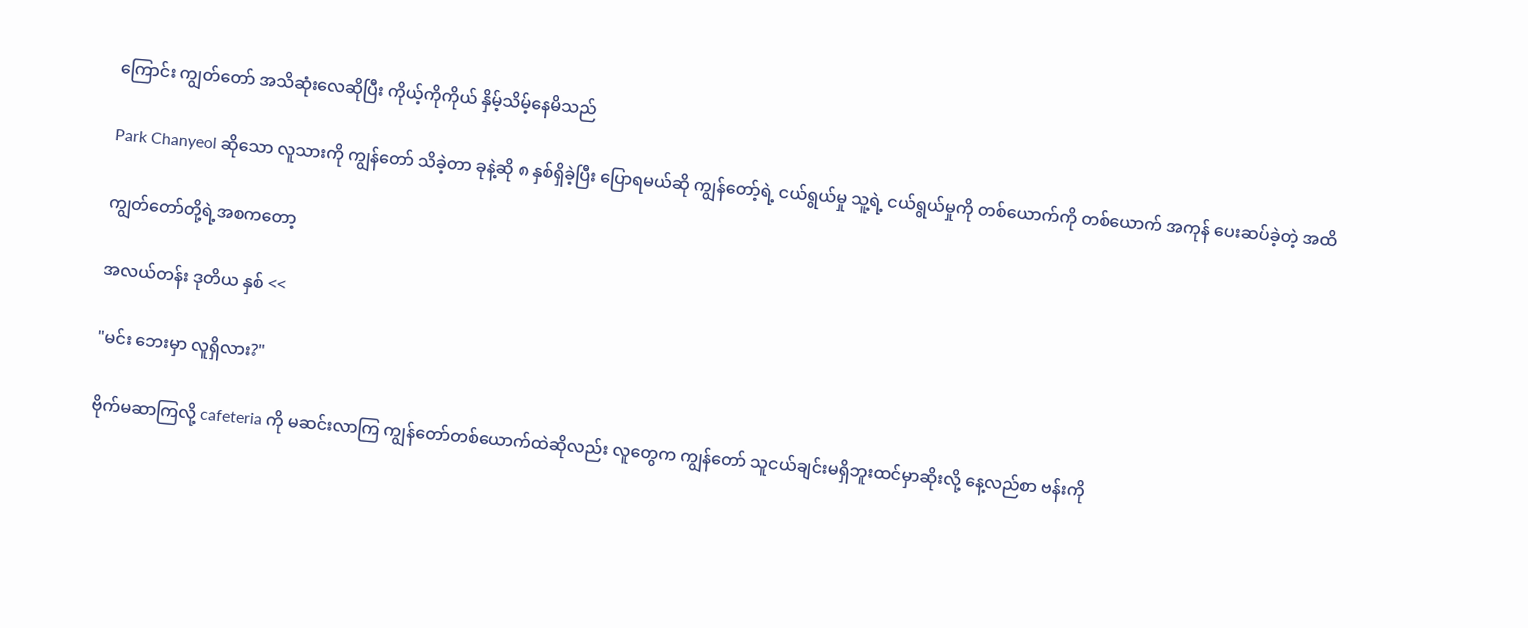ကြောင်း ကျွတ်တော် အသိဆုံးလေဆိုပြီး ကိုယ့်ကိုကိုယ် နှိမ့်သိမ့်နေမိသည်

Park Chanyeol ဆိုသော လူသားကို ကျွန်တော် သိခဲ့တာ ခုနဲ့ဆို ၈ နှစ်ရှိခဲ့ပြီး ပြောရမယ်ဆို ကျွန်တော့်ရဲ့ ငယ်ရွယ်မှု သူ့ရဲ့ ငယ်ရွယ်မှုကို တစ်ယောက်ကို တစ်ယောက် အကုန် ပေးဆပ်ခဲ့တဲ့ အထိ

ကျွတ်တော်တို့ရဲ့အစကတော့

အလယ်တန်း ဒုတိယ နှစ် <<

"မင်း ဘေးမှာ လူရှိလား?"

ဗိုက်မဆာကြလို့ cafeteria ကို မဆင်းလာကြ ကျွန်တော်တစ်ယောက်ထဲဆိုလည်း လူတွေက ကျွန်တော် သူငယ်ချင်းမရှိဘူးထင်မှာဆိုးလို့ နေ့လည်စာ ဗန်းကို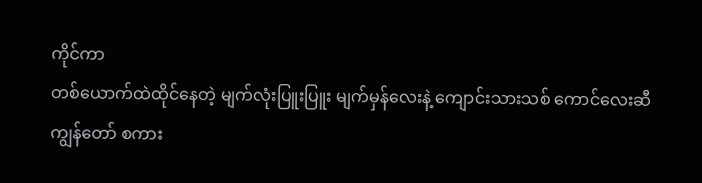ကိုင်ကာ
တစ်ယောက်ထဲထိုင်နေတဲ့ မျက်လုံးပြူးပြူး မျက်မှန်လေးနဲ့ ကျောင်းသားသစ် ကောင်လေးဆီ ကျွန်တော် စကား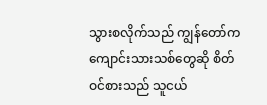သွားစလိုက်သည် ကျွန်တော်က ကျောင်းသားသစ်တွေဆို စိတ်ဝင်စားသည် သူငယ်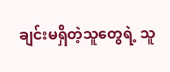ချင်းမရှိတဲ့သူတွေရဲ့ သူ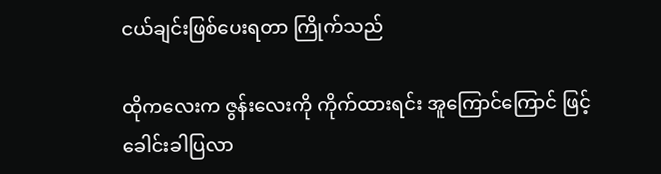ငယ်ချင်းဖြစ်ပေးရတာ ကြိုက်သည်

ထိုကလေးက ဇွန်းလေးကို ကိုက်ထားရင်း အူကြောင်ကြောင် ဖြင့်ခေါင်းခါပြလာ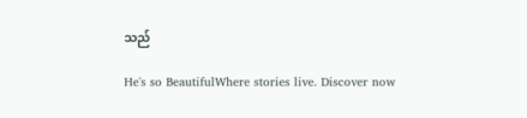သည်

He's so BeautifulWhere stories live. Discover now